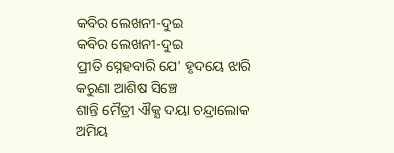କବିର ଲେଖନୀ-ଦୁଇ
କବିର ଲେଖନୀ-ଦୁଇ
ପ୍ରୀତି ସ୍ନେହବାରି ଯେ' ହୃଦୟେ ଝାରି
କରୁଣା ଆଶିଷ ସିଞ୍ଚେ
ଶାନ୍ତି ମୈତ୍ରୀ ଐକ୍ଯ ଦୟା ଚନ୍ଦ୍ରାଲୋକ
ଅମିୟ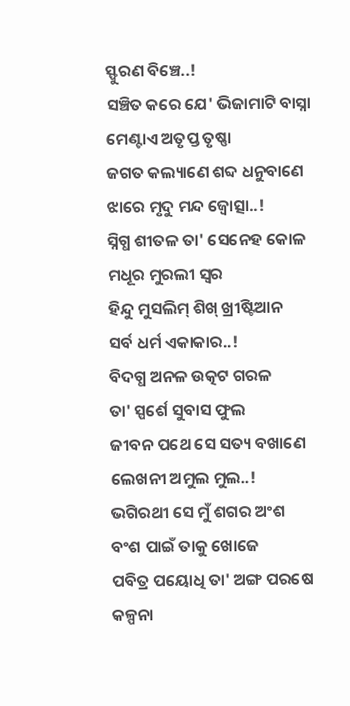ସ୍ଫୁରଣ ବିଞ୍ଚେ..!
ସଞ୍ଚିତ କରେ ଯେ' ଭିଜାମାଟି ବାସ୍ନା
ମେଣ୍ଟାଏ ଅତୃପ୍ତ ତୃଷ୍ଣା
ଜଗତ କଲ୍ୟାଣେ ଶବ୍ଦ ଧନୁବାଣେ
ଝାରେ ମୃଦୁ ମନ୍ଦ ଜ୍ୱୋତ୍ସା..!
ସ୍ନିଗ୍ଧ ଶୀତଳ ତା' ସେନେହ କୋଳ
ମଧୂର ମୁରଲୀ ସ୍ୱର
ହିନ୍ଦୁ ମୁସଲିମ୍ ଶିଖ୍ ଖ୍ରୀଷ୍ଟିଆନ
ସର୍ବ ଧର୍ମ ଏକାକାର..!
ବିଦଗ୍ଧ ଅନଳ ଉତ୍କଟ ଗରଳ
ତା' ସ୍ପର୍ଶେ ସୁବାସ ଫୁଲ
ଜୀବନ ପଥେ ସେ ସତ୍ୟ ବଖାଣେ
ଲେଖନୀ ଅମୁଲ ମୁଲ..!
ଭଗିରଥୀ ସେ ମୁଁ ଶଗର ଅଂଶ
ବଂଶ ପାଇଁ ତାକୁ ଖୋଜେ
ପବିତ୍ର ପୟୋଧି ତା' ଅଙ୍ଗ ପରଷେ
କଳ୍ପନା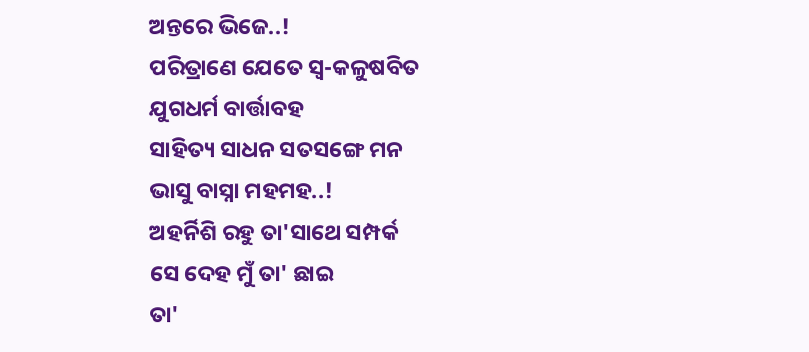ଅନ୍ତରେ ଭିଜେ..!
ପରିତ୍ରାଣେ ଯେତେ ସ୍ୱ-କଳୁଷବିତ
ଯୁଗଧର୍ମ ବାର୍ତ୍ତାବହ
ସାହିତ୍ୟ ସାଧନ ସତସଙ୍ଗେ ମନ
ଭାସୁ ବାସ୍ନା ମହମହ..!
ଅହର୍ନିଶି ରହୁ ତା'ସାଥେ ସମ୍ପର୍କ
ସେ ଦେହ ମୁଁ ତା' ଛାଇ
ତା'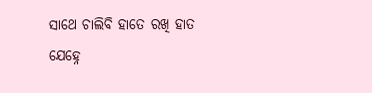ସାଥେ ଚାଲିବି ହାତେ ରଖି ହାତ
ଯେହ୍ନେ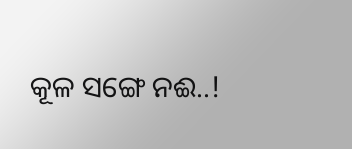କୂଳ ସଙ୍ଗେ ନଈ..!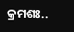କ୍ରମଶଃ..